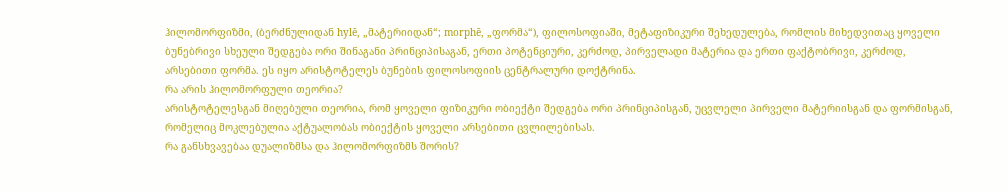ჰილომორფიზმი, (ბერძნულიდან hylē, „მატერიიდან“; morphē, „ფორმა“), ფილოსოფიაში, მეტაფიზიკური შეხედულება, რომლის მიხედვითაც ყოველი ბუნებრივი სხეული შედგება ორი შინაგანი პრინციპისაგან, ერთი პოტენციური, კერძოდ, პირველადი მატერია და ერთი ფაქტობრივი, კერძოდ, არსებითი ფორმა. ეს იყო არისტოტელეს ბუნების ფილოსოფიის ცენტრალური დოქტრინა.
რა არის ჰილომორფული თეორია?
არისტოტელესგან მიღებული თეორია, რომ ყოველი ფიზიკური ობიექტი შედგება ორი პრინციპისგან, უცვლელი პირველი მატერიისგან და ფორმისგან, რომელიც მოკლებულია აქტუალობას ობიექტის ყოველი არსებითი ცვლილებისას.
რა განსხვავებაა დუალიზმსა და ჰილომორფიზმს შორის?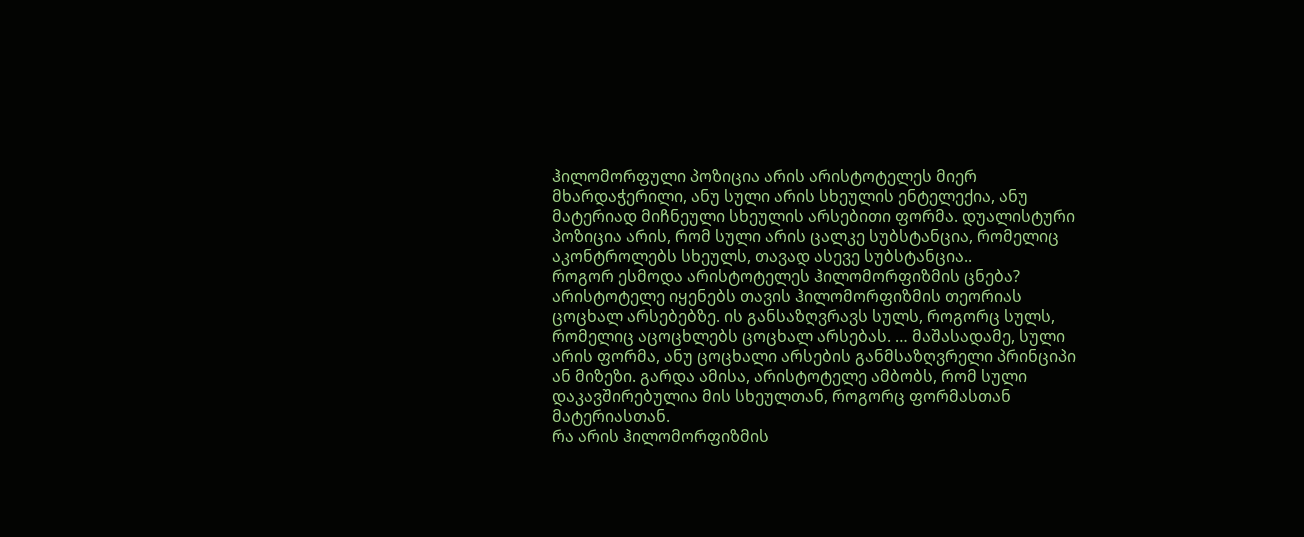ჰილომორფული პოზიცია არის არისტოტელეს მიერ მხარდაჭერილი, ანუ სული არის სხეულის ენტელექია, ანუ მატერიად მიჩნეული სხეულის არსებითი ფორმა. დუალისტური პოზიცია არის, რომ სული არის ცალკე სუბსტანცია, რომელიც აკონტროლებს სხეულს, თავად ასევე სუბსტანცია..
როგორ ესმოდა არისტოტელეს ჰილომორფიზმის ცნება?
არისტოტელე იყენებს თავის ჰილომორფიზმის თეორიას ცოცხალ არსებებზე. ის განსაზღვრავს სულს, როგორც სულს, რომელიც აცოცხლებს ცოცხალ არსებას. … მაშასადამე, სული არის ფორმა, ანუ ცოცხალი არსების განმსაზღვრელი პრინციპი ან მიზეზი. გარდა ამისა, არისტოტელე ამბობს, რომ სული დაკავშირებულია მის სხეულთან, როგორც ფორმასთან მატერიასთან.
რა არის ჰილომორფიზმის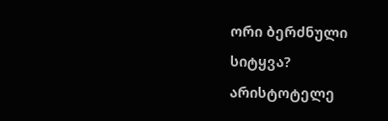ორი ბერძნული სიტყვა?
არისტოტელე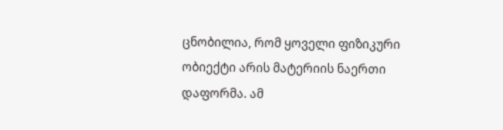ცნობილია, რომ ყოველი ფიზიკური ობიექტი არის მატერიის ნაერთი დაფორმა. ამ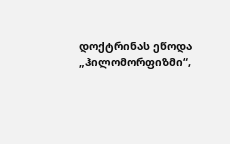დოქტრინას ეწოდა „ჰილომორფიზმი“,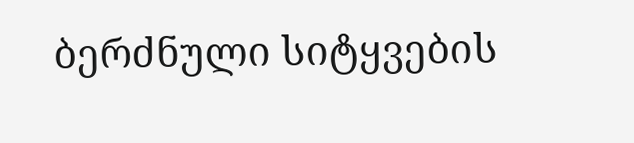ბერძნული სიტყვების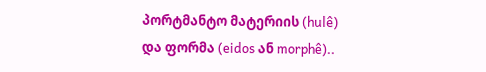პორტმანტო მატერიის (hulê) და ფორმა (eidos ან morphê)..